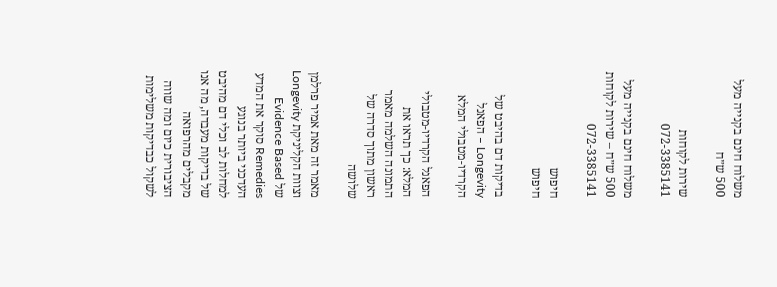משלוח חינם בקנייה מעל 500 ש״ח

שירות לקוחות 072-3385141

משלוח חינם בקנייה מעל 500 ש״ח – שירות לקוחות 072-3385141

חיפוש
חיפוש

בדיקות דם בהיבט של Longevity – הפאנל הקרדיו-מטבולי המלא

הפאנל הקרדיו-מטבולי המלא: כך תראו את התמונה השלמה מאמר ראשון מתוך סדרה של שלושה

מאמר זה מאת אמיר פרלמן וצוות הקליניקת Longevity של Evidence Based Remedies סוקר את המדע העדכני ביותר בנוגע למחלות לב וכלי דם מהיבט של בדיקות מעבדה, מה אנו מקבלים מהרפואה הציבורית כיום ומה שווה לשקול כבדיקות משלימות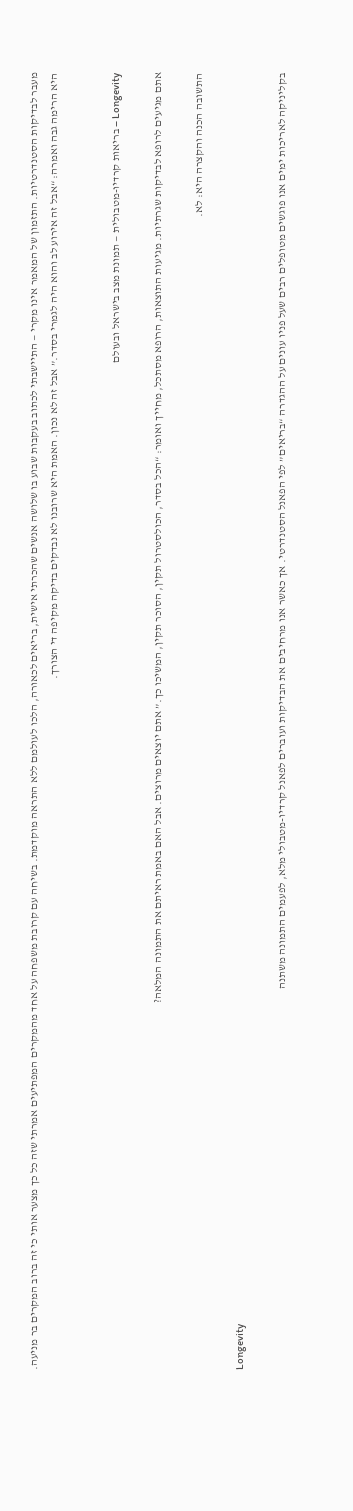מעבר לבדיקות הסטנדרטיות. התזמון של המאמר אינו מקרי — התיישבתי לכתוב בעקבות שבוע בו שלושה אנשים שהכרתי אישית, בריאים לכאורה, הלכו לעולמם ללא התראה מוקדמת. בשיחה עם קרובת משפחה על אחד מהמקרים המפתיעים אמרתי שזה כל כך מצער אותי כי זה ברוב המקרים בר מניעה. היא הרימה גבה ואמרה: “אבל זה אירוע לב והוא היה לגמרי בסדר.” אבל זה לא נכון. האמת היא שרובנו לא נבדקים בדיקה מקיפה די הצורך.


Longevity – בריאות קרדיו-מטבולית — תמונת מצב בישראל ובעולם

אתם מגיעים לרופא לבדיקות שגרתיות. מגיעות התוצאות, הרופא מסתכל, מחייך ואומר: “הכל בסדר, הכולסטרול תקין, הסוכר תקין, המשיכו כך.” אתם יוצאים מרוצים. אבל האם באמת ראיתם את התמונה המלאה?

התשובה הכנה והקצרה היא: לא.

Longevity

בקליניקה לאריכות ימים אנו פוגשים מטופלים רבים שעל פניו עונים על ההגדרה “בריאים” לפי הפאנל הסטנדרטי. אך כאשר אנו מרחיבים את הבדיקות ועוברים לפאנל קרדיו-מטבולי מלא, לפעמים התמונה משתנה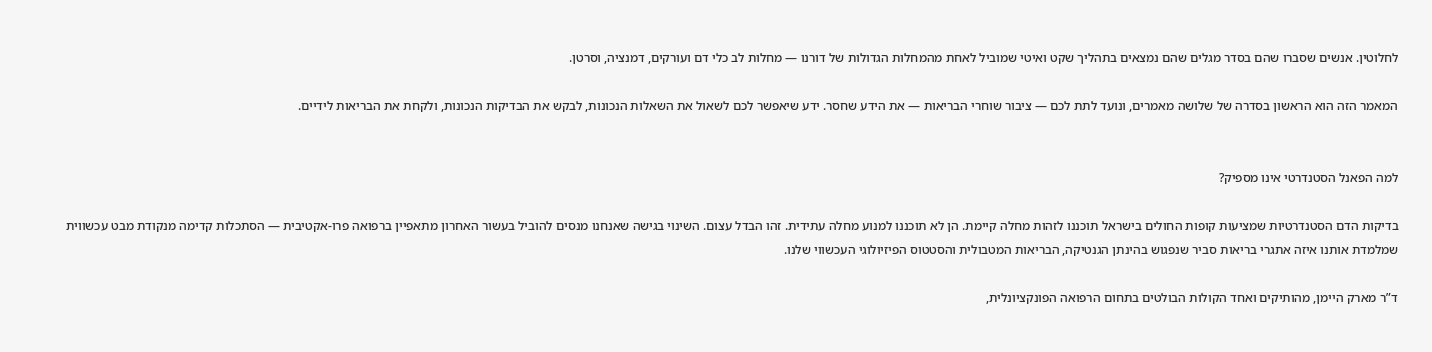לחלוטין. אנשים שסברו שהם בסדר מגלים שהם נמצאים בתהליך שקט ואיטי שמוביל לאחת מהמחלות הגדולות של דורנו — מחלות לב כלי דם ועורקים, דמנציה, וסרטן.

המאמר הזה הוא הראשון בסדרה של שלושה מאמרים, ונועד לתת לכם — ציבור שוחרי הבריאות — את הידע שחסר. ידע שיאפשר לכם לשאול את השאלות הנכונות, לבקש את הבדיקות הנכונות, ולקחת את הבריאות לידיים.


למה הפאנל הסטנדרטי אינו מספיק?

בדיקות הדם הסטנדרטיות שמציעות קופות החולים בישראל תוכננו לזהות מחלה קיימת. הן לא תוכננו למנוע מחלה עתידית. זהו הבדל עצום. השינוי בגישה שאנחנו מנסים להוביל בעשור האחרון מתאפיין ברפואה פרו-אקטיבית — הסתכלות קדימה מנקודת מבט עכשווית שמלמדת אותנו איזה אתגרי בריאות סביר שנפגוש בהינתן הגנטיקה, הבריאות המטבולית והסטטוס הפיזיולוגי העכשווי שלנו.

ד”ר מארק היימן, מהותיקים ואחד הקולות הבולטים בתחום הרפואה הפונקציונלית,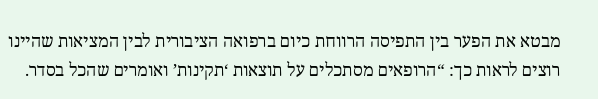מבטא את הפער בין התפיסה הרווחת כיום ברפואה הציבורית לבין המציאות שהיינו רוצים לראות כך: “הרופאים מסתכלים על תוצאות ‘תקינות’ ואומרים שהכל בסדר.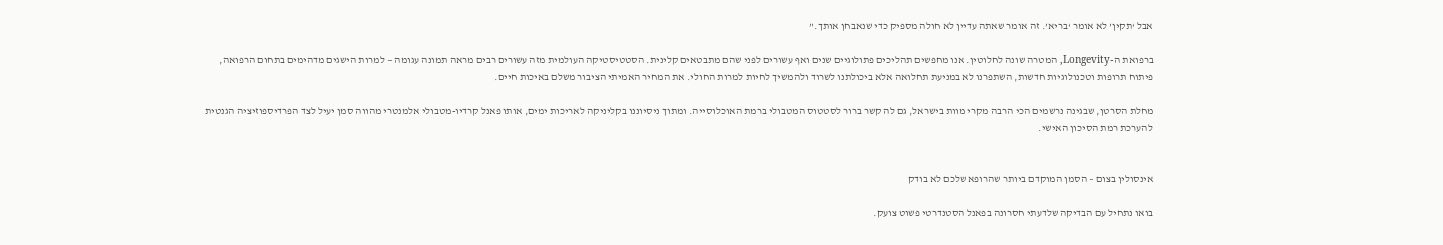אבל ‘תקין’ לא אומר ‘בריא’. זה אומר שאתה עדיין לא חולה מספיק כדי שנאבחן אותך.”

ברפואת ה-Longevity, המטרה שונה לחלוטין. אנו מחפשים תהליכים פתולוגיים שנים ואף עשורים לפני שהם מתבטאים קלינית. הסטטיסטיקה העולמית מזה עשורים רבים מראה תמונה עגומה — למרות הישגים מדהימים בתחום הרפואה, פיתוח תרופות וטכנולוגיות חדשות, השתפרנו לא במניעת תחלואה אלא ביכולתנו לשרוד ולהמשיך לחיות למרות החולי. את המחיר האמיתי הציבור משלם באיכות חיים.

מחלת הסרטן, שבגינה נרשמים הכי הרבה מקרי מוות בישראל, גם לה קשר ברור לסטטוס המטבולי ברמת האוכלוסייה. ומתוך ניסיוננו בקליניקה לאריכות ימים, אותו פאנל קרדיו-מטבולי אלמנטרי מהווה סמן יעיל לצד הפרדיספוזיציה הגנטית להערכת רמת הסיכון האישי.


אינסולין בצום – הסמן המוקדם ביותר שהרופא שלכם לא בודק

בואו נתחיל עם הבדיקה שלדעתי חסרונה בפאנל הסטנדרטי פשוט צועק.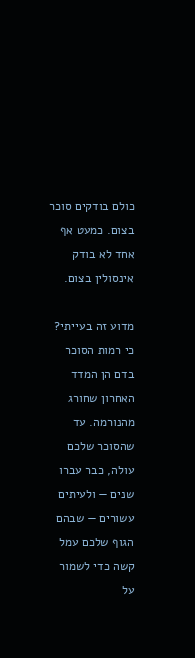כולם בודקים סוכר בצום. כמעט אף אחד לא בודק אינסולין בצום.

מדוע זה בעייתי? כי רמות הסוכר בדם הן המדד האחרון שחורג מהנורמה. עד שהסוכר שלכם עולה, כבר עברו שנים — ולעיתים עשורים — שבהם הגוף שלכם עמל קשה כדי לשמור על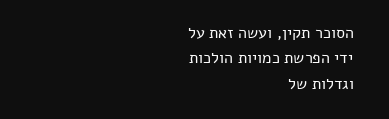הסוכר תקין, ועשה זאת על ידי הפרשת כמויות הולכות וגדלות של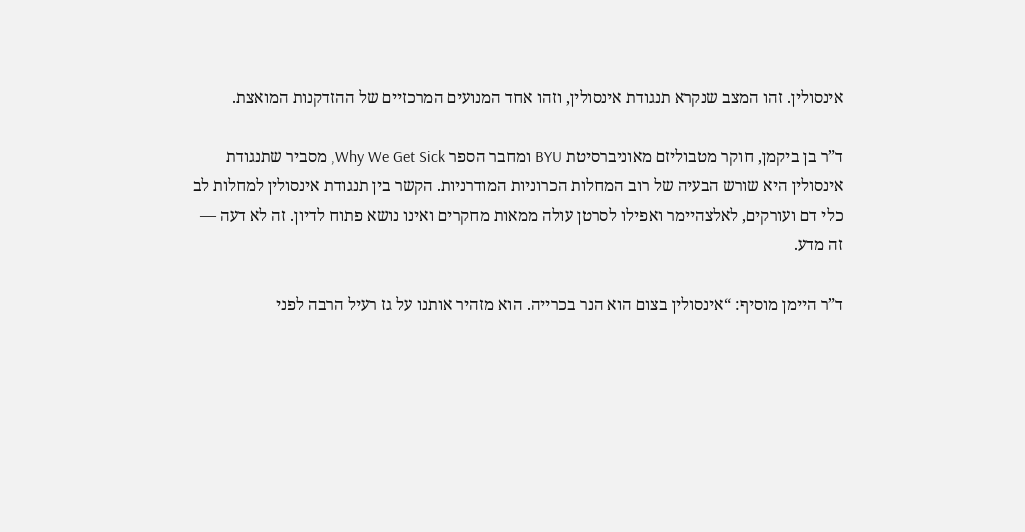אינסולין. זהו המצב שנקרא תנגודת אינסולין, וזהו אחד המנועים המרכזיים של ההזדקנות המואצת.

ד”ר בן ביקמן, חוקר מטבוליזם מאוניברסיטת BYU ומחבר הספר Why We Get Sick, מסביר שתנגודת אינסולין היא שורש הבעיה של רוב המחלות הכרוניות המודרניות. הקשר בין תנגודת אינסולין למחלות לב כלי דם ועורקים, לאלצהיימר ואפילו לסרטן עולה ממאות מחקרים ואינו נושא פתוח לדיון. זה לא דעה — זה מדע.

ד”ר היימן מוסיף: “אינסולין בצום הוא הנר בכרייה. הוא מזהיר אותנו על גז רעיל הרבה לפני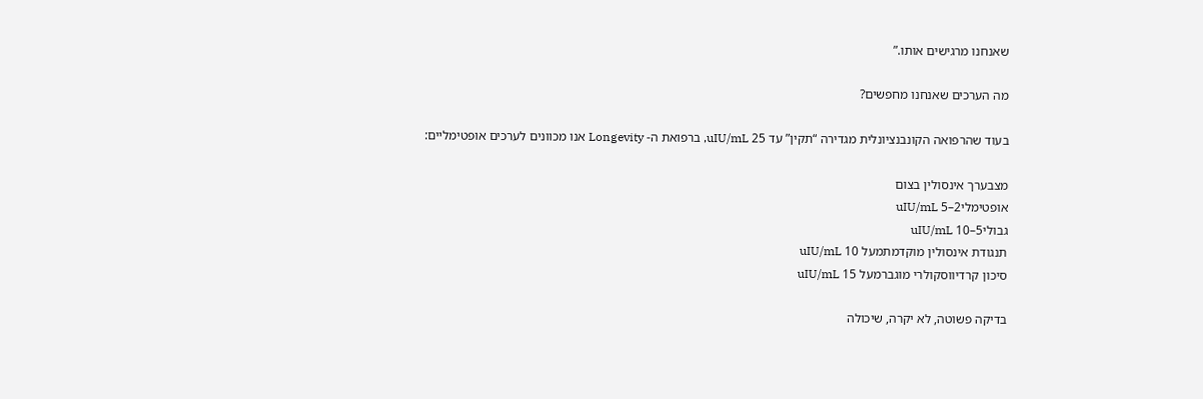שאנחנו מרגישים אותו.”

מה הערכים שאנחנו מחפשים?

בעוד שהרפואה הקונבנציונלית מגדירה “תקין” עד 25 uIU/mL, ברפואת ה- Longevity אנו מכוונים לערכים אופטימליים:

מצבערך אינסולין בצום
אופטימלי2–5 uIU/mL
גבולי5–10 uIU/mL
תנגודת אינסולין מוקדמתמעל 10 uIU/mL
סיכון קרדיווסקולרי מוגברמעל 15 uIU/mL

בדיקה פשוטה, לא יקרה, שיכולה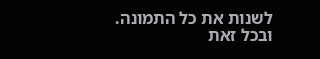לשנות את כל התמונה. ובכל זאת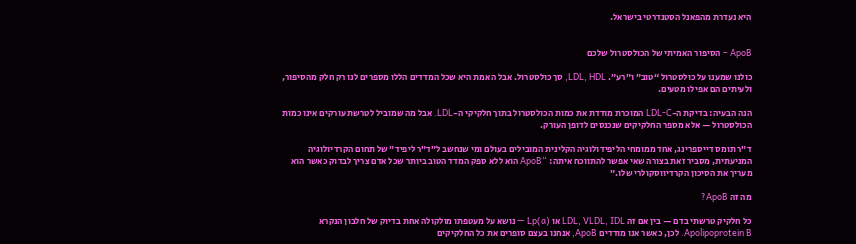היא נעדרת מהפאנל הסטנדרטי בישראל.


ApoB – הסיפור האמיתי של הכולסטרול שלכם

כולנו שמענו על כולסטרול “טוב” ו”רע”. LDL, HDL, סך כולסטרול. אבל האמת היא שכל המדדים הללו מספרים לנו רק חלק מהסיפור, ולעיתים הם אפילו מטעים.

הנה הבעיה: בדיקת ה-LDL-C המוכרת מודדת את כמות הכולסטרול בתוך חלקיקי ה-LDL. אבל מה שמוביל לטרשת עורקים אינו כמות הכולסטרול — אלא מספר החלקיקים שנכנסים לדופן העורק.

ד”ר תומס דייספרינג, אחד ממומחי הליפידולוגיה הקלינית המובילים בעולם ומי שנחשב ל”ד”ר ליפיד” של תחום הקרדיולוגיה המניעתית, מסביר זאת בצורה שאי אפשר להתווכח איתה: “ApoB הוא ללא ספק המדד הטוב ביותר שכל אדם צריך לבדוק כאשר הוא מעריך את הסיכון הקרדיווסקולרי שלו.”

מה זה ApoB?

כל חלקיק טרשתי בדם — בין אם זה LDL, VLDL, IDL או Lp(a) — נושא על מעטפתו מולקולה אחת בדיוק של חלבון הנקרא Apolipoprotein B. לכן, כאשר אנו מודדים ApoB, אנחנו בעצם סופרים את כל החלקיקים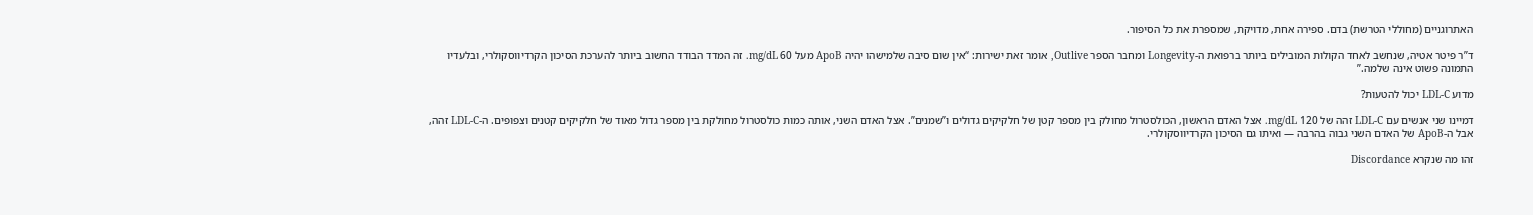האתרוגניים (מחוללי הטרשת) בדם. ספירה אחת, מדויקת, שמספרת את כל הסיפור.

ד”ר פיטר אטיה, שנחשב לאחד הקולות המובילים ביותר ברפואת ה-Longevity ומחבר הספר Outlive, אומר זאת ישירות: “אין שום סיבה שלמישהו יהיה ApoB מעל 60 mg/dL. זה המדד הבודד החשוב ביותר להערכת הסיכון הקרדיווסקולרי, ובלעדיו התמונה פשוט אינה שלמה.”

מדוע LDL-C יכול להטעות?

דמיינו שני אנשים עם LDL-C זהה של 120 mg/dL. אצל האדם הראשון, הכולסטרול מחולק בין מספר קטן של חלקיקים גדולים ו”שמנים”. אצל האדם השני, אותה כמות כולסטרול מחולקת בין מספר גדול מאוד של חלקיקים קטנים וצפופים. ה-LDL-C זהה, אבל ה-ApoB של האדם השני גבוה בהרבה — ואיתו גם הסיכון הקרדיווסקולרי.

זהו מה שנקרא Discordance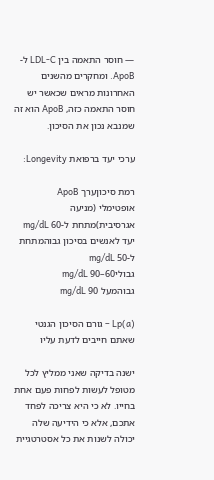— חוסר התאמה בין LDL-C ל-ApoB. ומחקרים מהשנים האחרונות מראים שכאשר יש חוסר התאמה כזה, ApoB הוא זה שמנבא נכון את הסיכון.

ערכי יעד ברפואת Longevity:

רמת סיכוןערך ApoB
אופטימלי (מניעה אגרסיבית)מתחת ל-60 mg/dL
יעד לאנשים בסיכון גבוהמתחת ל-50 mg/dL
גבולי60–90 mg/dL
גבוהמעל 90 mg/dL

Lp(a) – גורם הסיכון הגנטי שאתם חייבים לדעת עליו

ישנה בדיקה שאני ממליץ לכל מטופל לעשות לפחות פעם אחת בחייו. לא כי היא צריכה לפחד אתכם, אלא כי הידיעה שלה יכולה לשנות את כל אסטרטגיית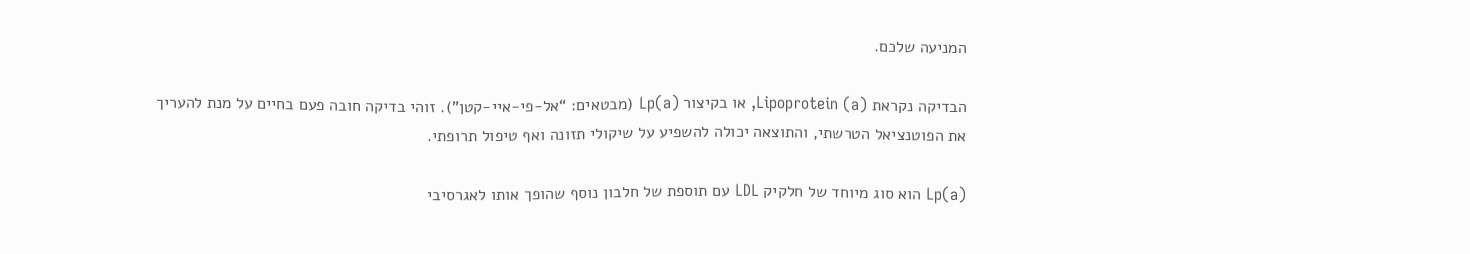המניעה שלכם.

הבדיקה נקראת Lipoprotein (a), או בקיצור Lp(a) (מבטאים: “אל-פי-איי-קטן”). זוהי בדיקה חובה פעם בחיים על מנת להעריך את הפוטנציאל הטרשתי, והתוצאה יכולה להשפיע על שיקולי תזונה ואף טיפול תרופתי.

Lp(a) הוא סוג מיוחד של חלקיק LDL עם תוספת של חלבון נוסף שהופך אותו לאגרסיבי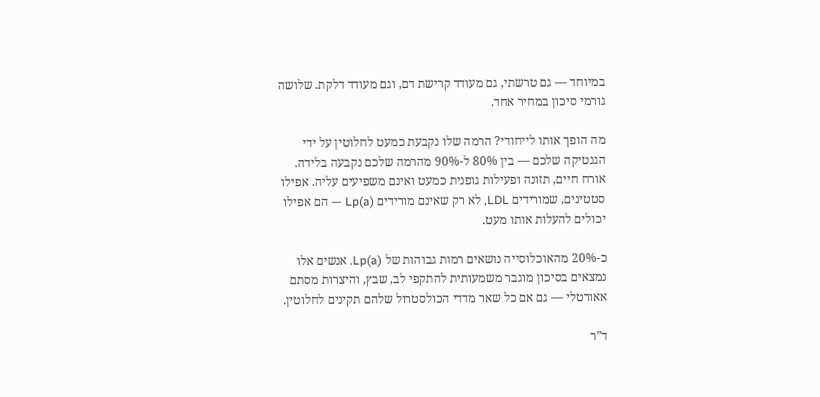במיוחד — גם טרשתי, גם מעודד קרישת דם, וגם מעודד דלקת. שלושה גורמי סיכון במחיר אחד.

מה הופך אותו לייחודי? הרמה שלו נקבעת כמעט לחלוטין על ידי הגנטיקה שלכם — בין 80% ל-90% מהרמה שלכם נקבעה בלידה. אורח חיים, תזונה ופעילות גופנית כמעט ואינם משפיעים עליה. אפילו סטטינים, שמורידים LDL, לא רק שאינם מורידים Lp(a) — הם אפילו יכולים להעלות אותו מעט.

כ-20% מהאוכלוסייה נושאים רמות גבוהות של Lp(a). אנשים אלו נמצאים בסיכון מוגבר משמעותית להתקפי לב, שבץ, והיצרות מסתם אאורטלי — גם אם כל שאר מדדי הכולסטרול שלהם תקינים לחלוטין.

ד”ר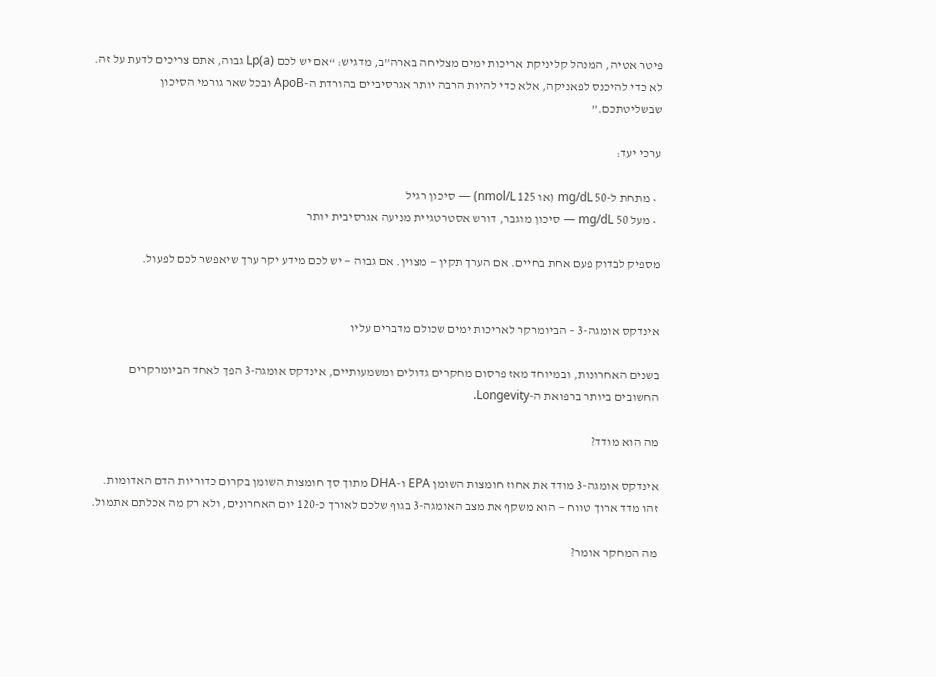פיטר אטיה, המנהל קליניקת אריכות ימים מצליחה בארה”ב, מדגיש: “אם יש לכם Lp(a) גבוה, אתם צריכים לדעת על זה. לא כדי להיכנס לפאניקה, אלא כדי להיות הרבה יותר אגרסיביים בהורדת ה-ApoB ובכל שאר גורמי הסיכון שבשליטתכם.”

ערכי יעד:

  • מתחת ל-50 mg/dL (או 125 nmol/L) — סיכון רגיל
  • מעל 50 mg/dL — סיכון מוגבר, דורש אסטרטגיית מניעה אגרסיבית יותר

מספיק לבדוק פעם אחת בחיים. אם הערך תקין — מצוין. אם גבוה — יש לכם מידע יקר ערך שיאפשר לכם לפעול.


אינדקס אומגה-3 – הביומרקר לאריכות ימים שכולם מדברים עליו

בשנים האחרונות, ובמיוחד מאז פרסום מחקרים גדולים ומשמעותיים, אינדקס אומגה-3 הפך לאחד הביומרקרים החשובים ביותר ברפואת ה-Longevity.

מה הוא מודד?

אינדקס אומגה-3 מודד את אחוז חומצות השומן EPA ו-DHA מתוך סך חומצות השומן בקרום כדוריות הדם האדומות. זהו מדד ארוך טווח — הוא משקף את מצב האומגה-3 בגוף שלכם לאורך כ-120 יום האחרונים, ולא רק מה אכלתם אתמול.

מה המחקר אומר?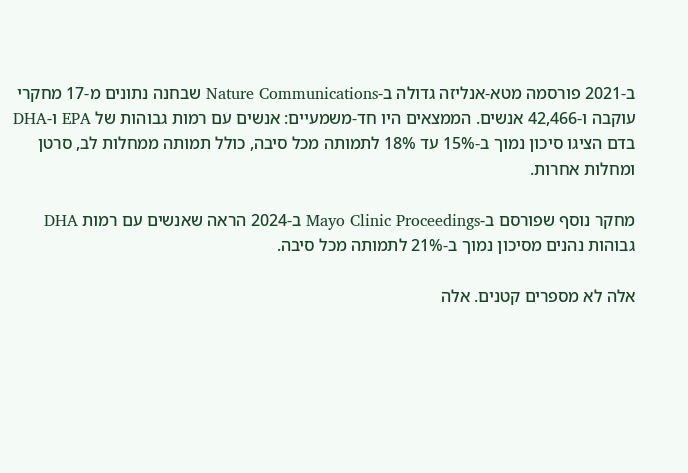ב-2021 פורסמה מטא-אנליזה גדולה ב-Nature Communications שבחנה נתונים מ-17 מחקרי עוקבה ו-42,466 אנשים. הממצאים היו חד-משמעיים: אנשים עם רמות גבוהות של EPA ו-DHA בדם הציגו סיכון נמוך ב-15% עד 18% לתמותה מכל סיבה, כולל תמותה ממחלות לב, סרטן ומחלות אחרות.

מחקר נוסף שפורסם ב-Mayo Clinic Proceedings ב-2024 הראה שאנשים עם רמות DHA גבוהות נהנים מסיכון נמוך ב-21% לתמותה מכל סיבה.

אלה לא מספרים קטנים. אלה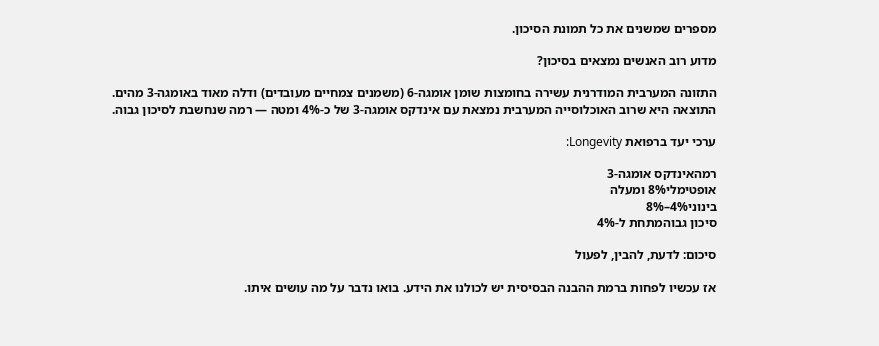מספרים שמשנים את כל תמונת הסיכון.

מדוע רוב האנשים נמצאים בסיכון?

התזונה המערבית המודרנית עשירה בחומצות שומן אומגה-6 (משמנים צמחיים מעובדים) ודלה מאוד באומגה-3 מהים. התוצאה היא שרוב האוכלוסייה המערבית נמצאת עם אינדקס אומגה-3 של כ-4% ומטה — רמה שנחשבת לסיכון גבוה.

ערכי יעד ברפואת Longevity:

רמהאינדקס אומגה-3
אופטימלי8% ומעלה
בינוני4%–8%
סיכון גבוהמתחת ל-4%

סיכום: לדעת, להבין, לפעול

אז עכשיו לפחות ברמת ההבנה הבסיסית יש לכולנו את הידע. בואו נדבר על מה עושים איתו.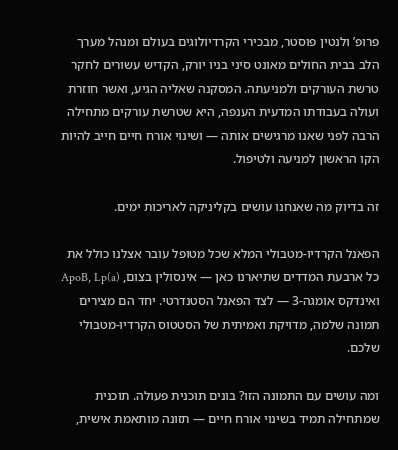פרופ’ ולנטין פוסטר, מבכירי הקרדיולוגים בעולם ומנהל מערך הלב בבית החולים מאונט סיני בניו יורק, הקדיש עשורים לחקר טרשת העורקים ולמניעתה. המסקנה שאליה הגיע, ואשר חוזרת ועולה בעבודתו המדעית הענפה, היא שטרשת עורקים מתחילה הרבה לפני שאנו מרגישים אותה — ושינוי אורח חיים חייב להיות הקו הראשון למניעה ולטיפול.

זה בדיוק מה שאנחנו עושים בקליניקה לאריכות ימים.

הפאנל הקרדיו-מטבולי המלא שכל מטופל עובר אצלנו כולל את כל ארבעת המדדים שתיארנו כאן — אינסולין בצום, ApoB, Lp(a) ואינדקס אומגה-3 — לצד הפאנל הסטנדרטי. יחד הם מצירים תמונה שלמה, מדויקת ואמיתית של הסטטוס הקרדיו-מטבולי שלכם.

ומה עושים עם התמונה הזו? בונים תוכנית פעולה. תוכנית שמתחילה תמיד בשינוי אורח חיים — תזונה מותאמת אישית,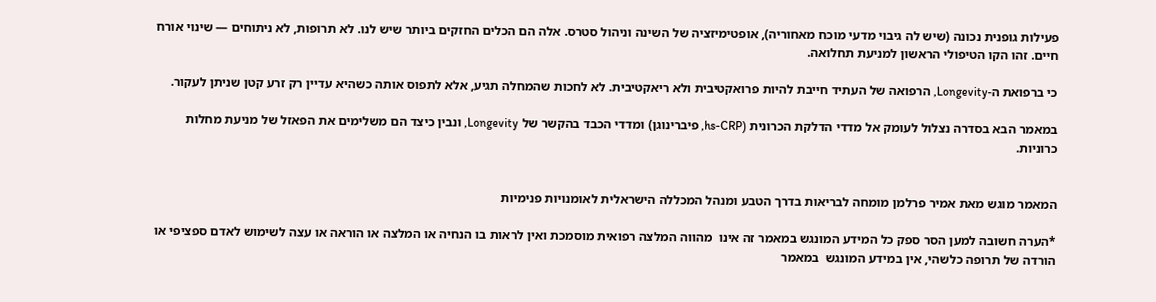פעילות גופנית נכונה (שיש לה גיבוי מדעי מוכח מאחוריה), אופטימיזציה של השינה וניהול סטרס. אלה הם הכלים החזקים ביותר שיש לנו. לא תרופות, לא ניתוחים — שינוי אורח חיים. זהו הקו הטיפולי הראשון למניעת תחלואה.

כי ברפואת ה-Longevity, הרפואה של העתיד חייבת להיות פרואקטיבית ולא ריאקטיבית. לא לחכות שהמחלה תגיע, אלא לתפוס אותה כשהיא עדיין רק זרע קטן שניתן לעקור.

במאמר הבא בסדרה נצלול לעומק אל מדדי הדלקת הכרונית (hs-CRP, פיברינוגן) ומדדי הכבד בהקשר של Longevity, ונבין כיצד הם משלימים את הפאזל של מניעת מחלות כרוניות.


המאמר מוגש מאת אמיר פרלמן מומחה לבריאות בדרך הטבע ומנהל המכללה הישראלית לאומנויות פנימיות

*הערה חשובה למען הסר ספק כל המידע המונגש במאמר זה אינו  מהווה המלצה רפואית מוסמכת ואין לראות בו הנחיה או המלצה או הוראה או עצה לשימוש לאדם ספציפי או הורדה של תרופה כלשהי, אין במידע המונגש  במאמר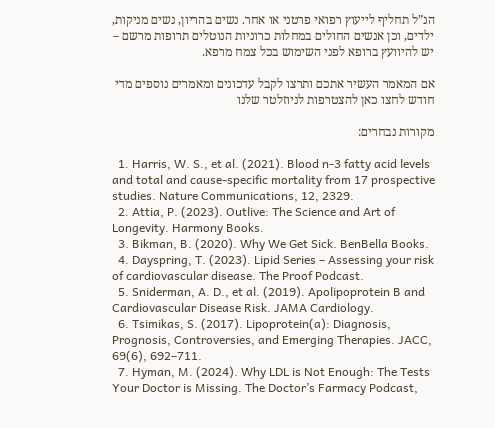הנ”ל תחליף לייעוץ רפואי פרטני או אחר. נשים בהריון, נשים מניקות, ילדים, וכן אנשים החולים במחלות כרוניות הנוטלים תרופות מרשם – יש להיוועץ ברופא לפני השימוש בכל צמח מרפא.

אם המאמר העשיר אתכם ותרצו לקבל עדכונים ומאמרים נוספים מדי חודש לחצו כאן להצטרפות לניוזלטר שלנו

מקורות נבחרים:

  1. Harris, W. S., et al. (2021). Blood n-3 fatty acid levels and total and cause-specific mortality from 17 prospective studies. Nature Communications, 12, 2329.
  2. Attia, P. (2023). Outlive: The Science and Art of Longevity. Harmony Books.
  3. Bikman, B. (2020). Why We Get Sick. BenBella Books.
  4. Dayspring, T. (2023). Lipid Series – Assessing your risk of cardiovascular disease. The Proof Podcast.
  5. Sniderman, A. D., et al. (2019). Apolipoprotein B and Cardiovascular Disease Risk. JAMA Cardiology.
  6. Tsimikas, S. (2017). Lipoprotein(a): Diagnosis, Prognosis, Controversies, and Emerging Therapies. JACC, 69(6), 692–711.
  7. Hyman, M. (2024). Why LDL is Not Enough: The Tests Your Doctor is Missing. The Doctor’s Farmacy Podcast,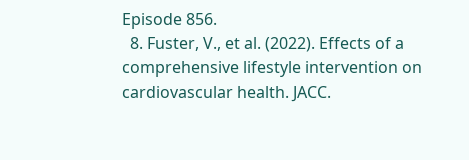Episode 856.
  8. Fuster, V., et al. (2022). Effects of a comprehensive lifestyle intervention on cardiovascular health. JACC.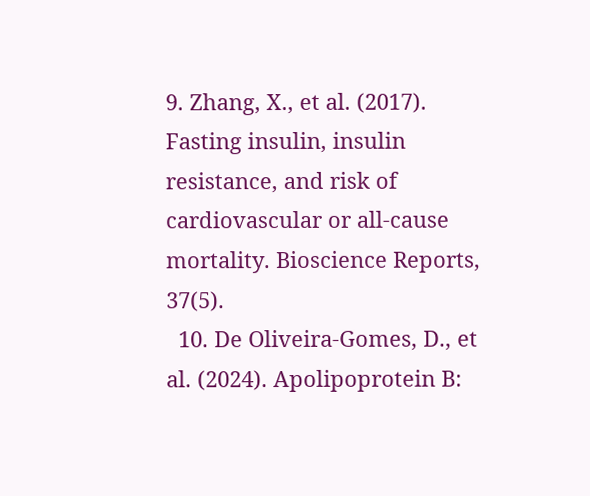9. Zhang, X., et al. (2017). Fasting insulin, insulin resistance, and risk of cardiovascular or all-cause mortality. Bioscience Reports, 37(5).
  10. De Oliveira-Gomes, D., et al. (2024). Apolipoprotein B: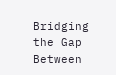Bridging the Gap Between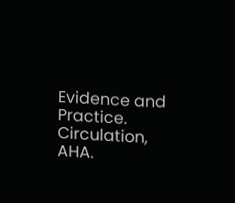Evidence and Practice. Circulation, AHA.